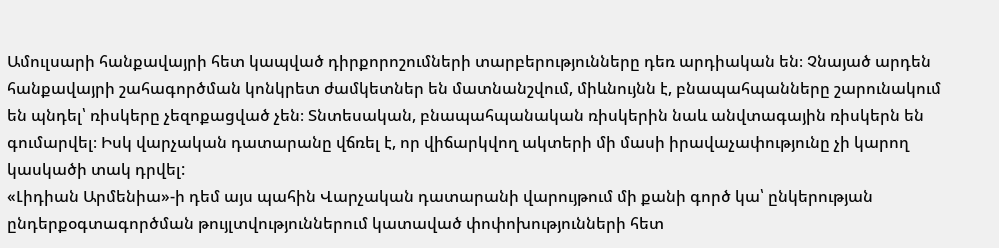Ամուլսարի հանքավայրի հետ կապված դիրքորոշումների տարբերությունները դեռ արդիական են։ Չնայած արդեն հանքավայրի շահագործման կոնկրետ ժամկետներ են մատնանշվում, միևնույնն է, բնապահպանները շարունակում են պնդել՝ ռիսկերը չեզոքացված չեն։ Տնտեսական, բնապահպանական ռիսկերին նաև անվտագային ռիսկերն են գումարվել։ Իսկ վարչական դատարանը վճռել է, որ վիճարկվող ակտերի մի մասի իրավաչափությունը չի կարող կասկածի տակ դրվել:
«Լիդիան Արմենիա»-ի դեմ այս պահին Վարչական դատարանի վարույթում մի քանի գործ կա՝ ընկերության ընդերքօգտագործման թույլտվություններում կատաված փոփոխությունների հետ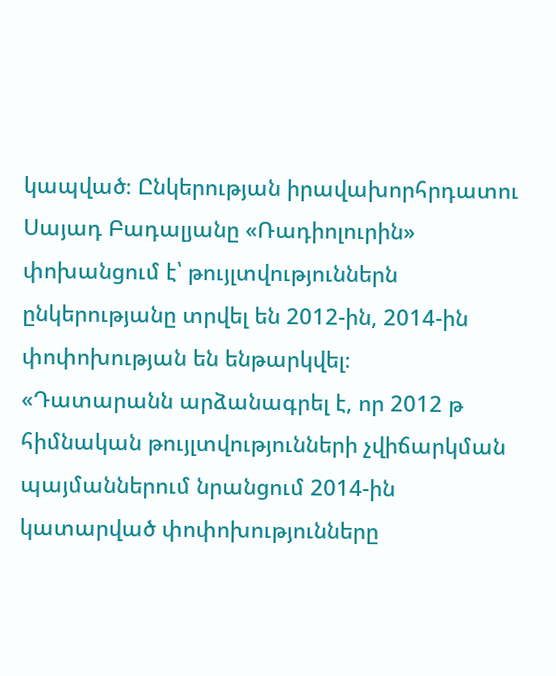կապված։ Ընկերության իրավախորհրդատու Սայադ Բադալյանը «Ռադիոլուրին» փոխանցում է՝ թույլտվություններն ընկերությանը տրվել են 2012-ին, 2014-ին փոփոխության են ենթարկվել։
«Դատարանն արձանագրել է, որ 2012 թ հիմնական թույլտվությունների չվիճարկման պայմաններում նրանցում 2014-ին կատարված փոփոխությունները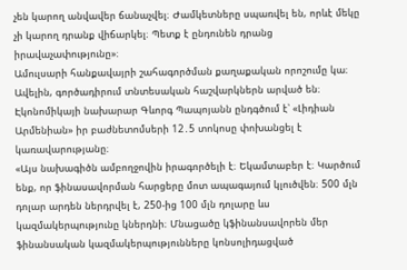չեն կարող անվավեր ճանաչվել։ Ժամկետները սպառվել են, որևէ մեկը չի կարող դրանք վիճարկել։ Պետք է ընդունեն դրանց իրավաչափությունը»։
Ամուլսարի հանքավայրի շահագործման քաղաքական որոշումը կա։ Ավելին, գործադիրում տնտեսական հաշվարկներն արված են։ Էկոնոմիկայի նախարար Գևորգ Պապոյանն ընդգծում է՝ «Լիդիան Արմենիան» իր բաժնետոմսերի 12․5 տոկոսը փոխանցել է կառավարությանը։
«Այս նախագիծն ամբողջովին իրագործելի է։ Եկամտաբեր է։ Կարծում ենք, որ ֆինասավորման հարցերը մոտ ապագայում կլուծվեն։ 500 մլն դոլար արդեն ներդրվել է, 250-ից 100 մլն դոլարը ևս կազմակերպությունը կներդնի։ Մնացածը կֆինանսավորեն մեր ֆինանսական կազմակերպությունները կոնսոլիդացված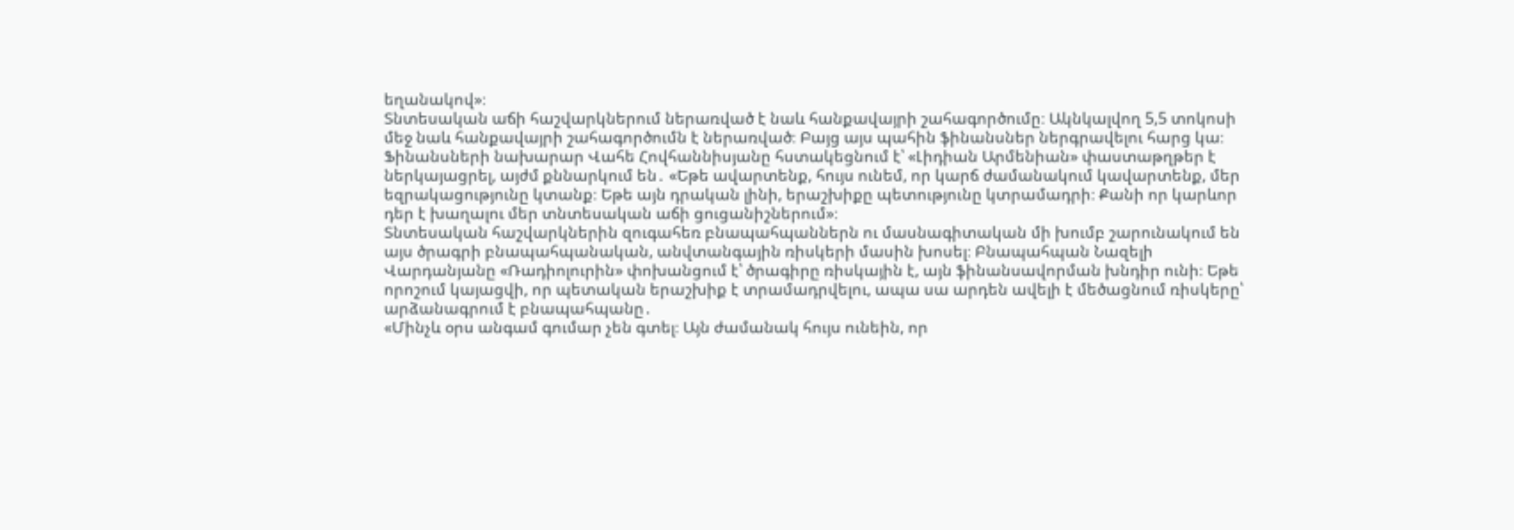եղանակով»։
Տնտեսական աճի հաշվարկներում ներառված է նաև հանքավայրի շահագործումը։ Ակնկալվող 5,5 տոկոսի մեջ նաև հանքավայրի շահագործումն է ներառված։ Բայց այս պահին ֆինանսներ ներգրավելու հարց կա։
Ֆինանսների նախարար Վահե Հովհաննիսյանը հստակեցնում է՝ «Լիդիան Արմենիան» փաստաթղթեր է ներկայացրել, այժմ քննարկում են․ «Եթե ավարտենք, հույս ունեմ, որ կարճ ժամանակում կավարտենք, մեր եզրակացությունը կտանք։ Եթե այն դրական լինի, երաշխիքը պետությունը կտրամադրի։ Քանի որ կարևոր դեր է խաղալու մեր տնտեսական աճի ցուցանիշներում»։
Տնտեսական հաշվարկներին զուգահեռ բնապահպաններն ու մասնագիտական մի խումբ շարունակում են այս ծրագրի բնապահպանական, անվտանգային ռիսկերի մասին խոսել։ Բնապահպան Նազելի Վարդանյանը «Ռադիոլուրին» փոխանցում է՝ ծրագիրը ռիսկային է, այն ֆինանսավորման խնդիր ունի։ Եթե որոշում կայացվի, որ պետական երաշխիք է տրամադրվելու, ապա սա արդեն ավելի է մեծացնում ռիսկերը՝ արձանագրում է բնապահպանը․
«Մինչև օրս անգամ գումար չեն գտել։ Այն ժամանակ հույս ունեին, որ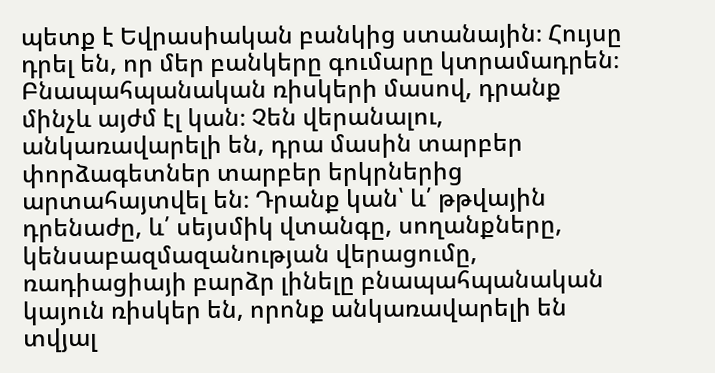պետք է Եվրասիական բանկից ստանային։ Հույսը դրել են, որ մեր բանկերը գումարը կտրամադրեն։ Բնապահպանական ռիսկերի մասով, դրանք մինչև այժմ էլ կան։ Չեն վերանալու, անկառավարելի են, դրա մասին տարբեր փորձագետներ տարբեր երկրներից արտահայտվել են։ Դրանք կան՝ և՛ թթվային դրենաժը, և՛ սեյսմիկ վտանգը, սողանքները, կենսաբազմազանության վերացումը, ռադիացիայի բարձր լինելը բնապահպանական կայուն ռիսկեր են, որոնք անկառավարելի են տվյալ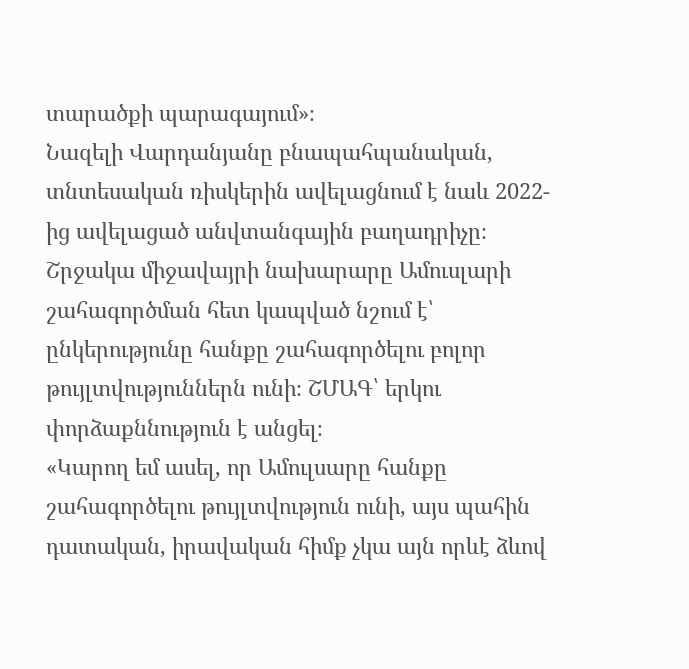տարածքի պարագայում»։
Նազելի Վարդանյանը բնապահպանական, տնտեսական ռիսկերին ավելացնում է նաև 2022-ից ավելացած անվտանգային բաղադրիչը։ Շրջակա միջավայրի նախարարը Ամուսլարի շահագործման հետ կապված նշում է՝ ընկերությունը հանքը շահագործելու բոլոր թույլտվություններն ունի։ ՇՄԱԳ՝ երկու փորձաքննություն է անցել։
«Կարող եմ ասել, որ Ամուլսարը հանքը շահագործելու թույլտվություն ունի, այս պահին դատական, իրավական հիմք չկա այն որևէ ձևով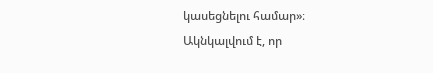կասեցնելու համար»։
Ակնկալվում է, որ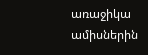առաջիկա ամիսներին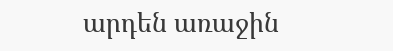արդեն առաջին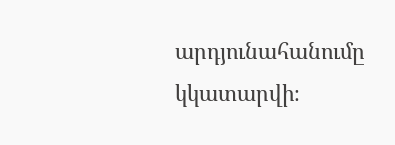արդյունահանումը կկատարվի։